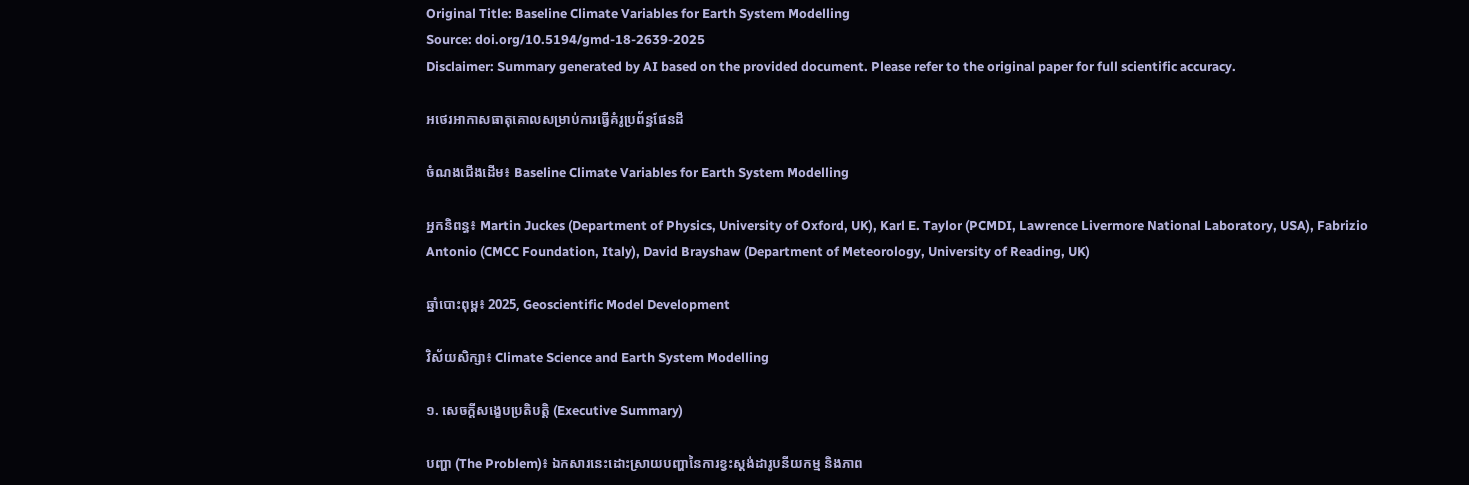Original Title: Baseline Climate Variables for Earth System Modelling
Source: doi.org/10.5194/gmd-18-2639-2025
Disclaimer: Summary generated by AI based on the provided document. Please refer to the original paper for full scientific accuracy.

អថេរអាកាសធាតុគោលសម្រាប់ការធ្វើគំរូប្រព័ន្ធផែនដី

ចំណងជើងដើម៖ Baseline Climate Variables for Earth System Modelling

អ្នកនិពន្ធ៖ Martin Juckes (Department of Physics, University of Oxford, UK), Karl E. Taylor (PCMDI, Lawrence Livermore National Laboratory, USA), Fabrizio Antonio (CMCC Foundation, Italy), David Brayshaw (Department of Meteorology, University of Reading, UK)

ឆ្នាំបោះពុម្ព៖ 2025, Geoscientific Model Development

វិស័យសិក្សា៖ Climate Science and Earth System Modelling

១. សេចក្តីសង្ខេបប្រតិបត្តិ (Executive Summary)

បញ្ហា (The Problem)៖ ឯកសារនេះដោះស្រាយបញ្ហានៃការខ្វះស្តង់ដារូបនីយកម្ម និងភាព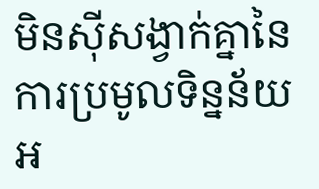មិនស៊ីសង្វាក់គ្នានៃការប្រមូលទិន្នន័យអ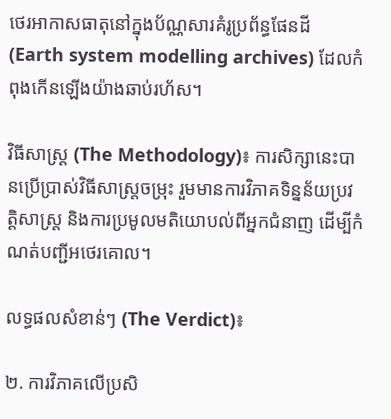ថេរអាកាសធាតុនៅក្នុងប័ណ្ណសារគំរូប្រព័ន្ធផែនដី (Earth system modelling archives) ដែលកំពុងកើនឡើងយ៉ាងឆាប់រហ័ស។

វិធីសាស្ត្រ (The Methodology)៖ ការសិក្សានេះបានប្រើប្រាស់វិធីសាស្ត្រចម្រុះ រួមមានការវិភាគទិន្នន័យប្រវត្តិសាស្រ្ត និងការប្រមូលមតិយោបល់ពីអ្នកជំនាញ ដើម្បីកំណត់បញ្ជីអថេរគោល។

លទ្ធផលសំខាន់ៗ (The Verdict)៖

២. ការវិភាគលើប្រសិ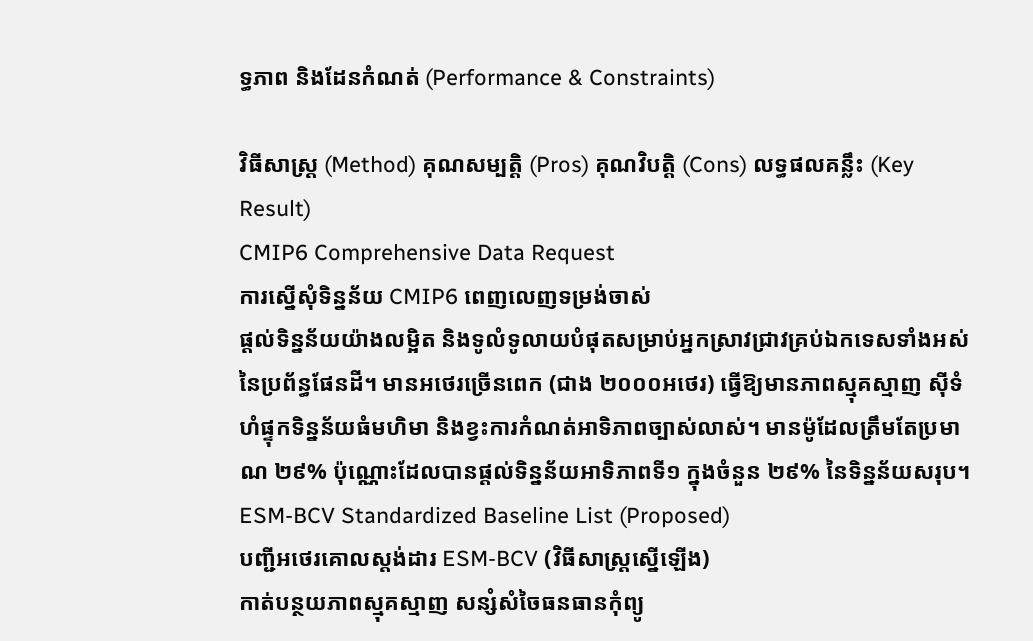ទ្ធភាព និងដែនកំណត់ (Performance & Constraints)

វិធីសាស្ត្រ (Method) គុណសម្បត្តិ (Pros) គុណវិបត្តិ (Cons) លទ្ធផលគន្លឹះ (Key Result)
CMIP6 Comprehensive Data Request
ការស្នើសុំទិន្នន័យ CMIP6 ពេញលេញទម្រង់ចាស់
ផ្តល់ទិន្នន័យយ៉ាងលម្អិត និងទូលំទូលាយបំផុតសម្រាប់អ្នកស្រាវជ្រាវគ្រប់ឯកទេសទាំងអស់នៃប្រព័ន្ធផែនដី។ មានអថេរច្រើនពេក (ជាង ២០០០អថេរ) ធ្វើឱ្យមានភាពស្មុគស្មាញ ស៊ីទំហំផ្ទុកទិន្នន័យធំមហិមា និងខ្វះការកំណត់អាទិភាពច្បាស់លាស់។ មានម៉ូដែលត្រឹមតែប្រមាណ ២៩% ប៉ុណ្ណោះដែលបានផ្តល់ទិន្នន័យអាទិភាពទី១ ក្នុងចំនួន ២៩% នៃទិន្នន័យសរុប។
ESM-BCV Standardized Baseline List (Proposed)
បញ្ជីអថេរគោលស្តង់ដារ ESM-BCV (វិធីសាស្ត្រស្នើឡើង)
កាត់បន្ថយភាពស្មុគស្មាញ សន្សំសំចៃធនធានកុំព្យូ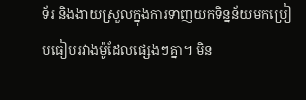ទ័រ និងងាយស្រួលក្នុងការទាញយកទិន្នន័យមកប្រៀបធៀបរវាងម៉ូដែលផ្សេងៗគ្នា។ មិន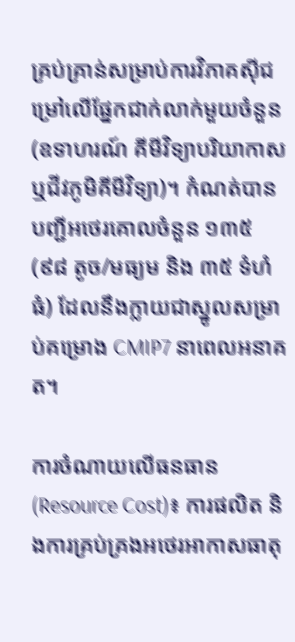គ្រប់គ្រាន់សម្រាប់ការវិភាគស៊ីជម្រៅលើផ្នែកជាក់លាក់មួយចំនួន (ឧទាហរណ៍ គីមីវិទ្យាបរិយាកាស ឬជីវភូមិគីមីវិទ្យា)។ កំណត់បានបញ្ជីអថេរគោលចំនួន ១៣៥ (៩៨ តូច/មធ្យម និង ៣៥ ទំហំធំ) ដែលនឹងក្លាយជាស្នូលសម្រាប់គម្រោង CMIP7 នាពេលអនាគត។

ការចំណាយលើធនធាន (Resource Cost)៖ ការផលិត និងការគ្រប់គ្រងអថេរអាកាសធាតុ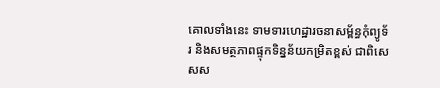គោលទាំងនេះ ទាមទារហេដ្ឋារចនាសម្ព័ន្ធកុំព្យូទ័រ និងសមត្ថភាពផ្ទុកទិន្នន័យកម្រិតខ្ពស់ ជាពិសេសស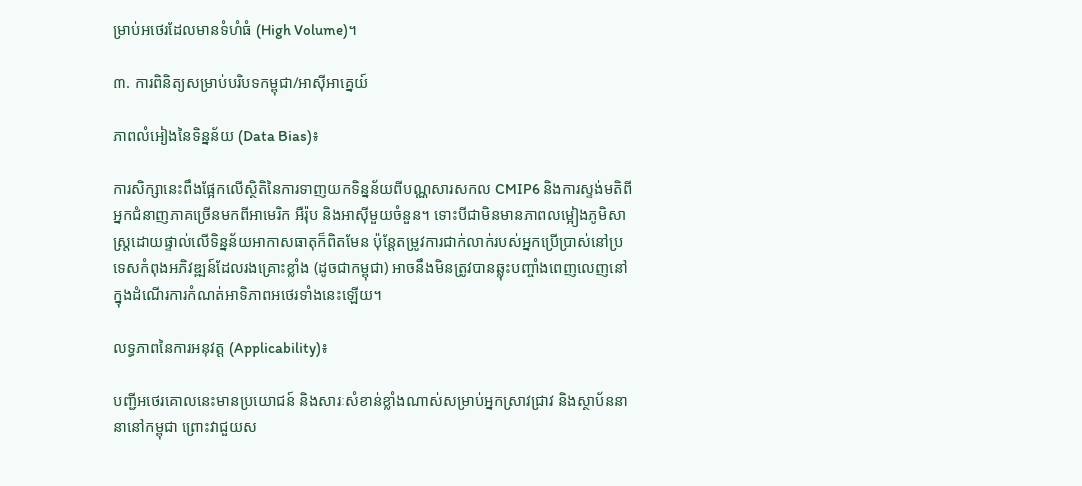ម្រាប់អថេរដែលមានទំហំធំ (High Volume)។

៣. ការពិនិត្យសម្រាប់បរិបទកម្ពុជា/អាស៊ីអាគ្នេយ៍

ភាពលំអៀងនៃទិន្នន័យ (Data Bias)៖

ការសិក្សានេះពឹងផ្អែកលើស្ថិតិនៃការទាញយកទិន្នន័យពីបណ្ណសារសកល CMIP6 និងការស្ទង់មតិពីអ្នកជំនាញភាគច្រើនមកពីអាមេរិក អឺរ៉ុប និងអាស៊ីមួយចំនួន។ ទោះបីជាមិនមានភាពលម្អៀងភូមិសាស្ត្រដោយផ្ទាល់លើទិន្នន័យអាកាសធាតុក៏ពិតមែន ប៉ុន្តែតម្រូវការជាក់លាក់របស់អ្នកប្រើប្រាស់នៅប្រទេសកំពុងអភិវឌ្ឍន៍ដែលរងគ្រោះខ្លាំង (ដូចជាកម្ពុជា) អាចនឹងមិនត្រូវបានឆ្លុះបញ្ចាំងពេញលេញនៅក្នុងដំណើរការកំណត់អាទិភាពអថេរទាំងនេះឡើយ។

លទ្ធភាពនៃការអនុវត្ត (Applicability)៖

បញ្ជីអថេរគោលនេះមានប្រយោជន៍ និងសារៈសំខាន់ខ្លាំងណាស់សម្រាប់អ្នកស្រាវជ្រាវ និងស្ថាប័ននានានៅកម្ពុជា ព្រោះវាជួយស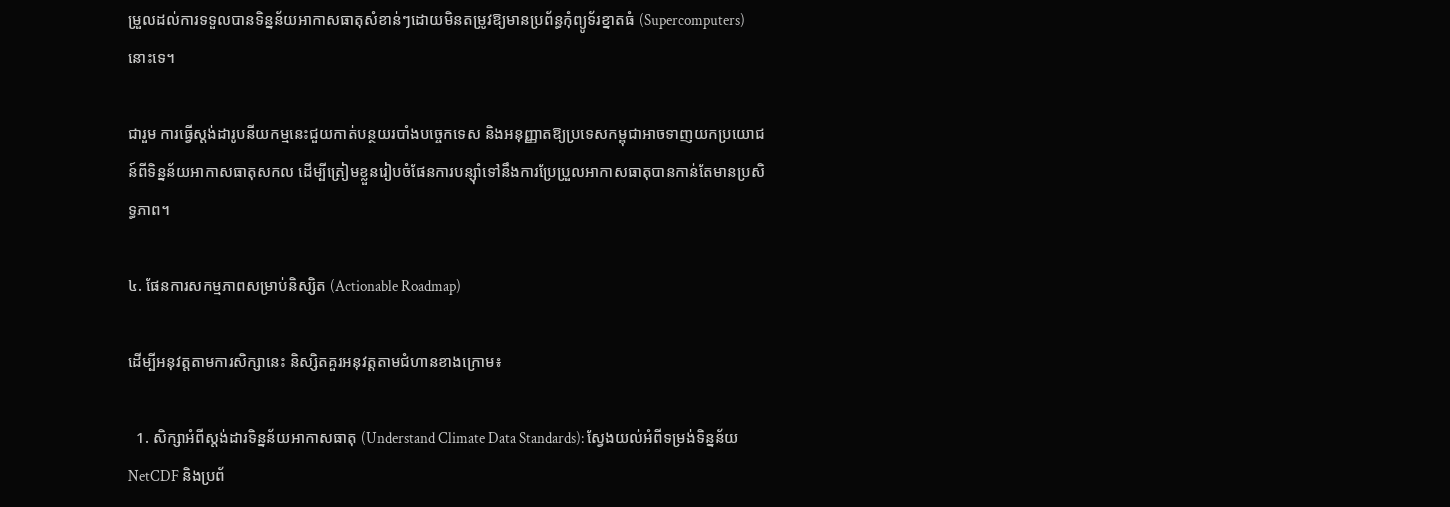ម្រួលដល់ការទទួលបានទិន្នន័យអាកាសធាតុសំខាន់ៗដោយមិនតម្រូវឱ្យមានប្រព័ន្ធកុំព្យូទ័រខ្នាតធំ (Supercomputers) នោះទេ។

ជារួម ការធ្វើស្តង់ដារូបនីយកម្មនេះជួយកាត់បន្ថយរបាំងបច្ចេកទេស និងអនុញ្ញាតឱ្យប្រទេសកម្ពុជាអាចទាញយកប្រយោជន៍ពីទិន្នន័យអាកាសធាតុសកល ដើម្បីត្រៀមខ្លួនរៀបចំផែនការបន្ស៊ាំទៅនឹងការប្រែប្រួលអាកាសធាតុបានកាន់តែមានប្រសិទ្ធភាព។

៤. ផែនការសកម្មភាពសម្រាប់និស្សិត (Actionable Roadmap)

ដើម្បីអនុវត្តតាមការសិក្សានេះ និស្សិតគួរអនុវត្តតាមជំហានខាងក្រោម៖

  1. សិក្សាអំពីស្តង់ដារទិន្នន័យអាកាសធាតុ (Understand Climate Data Standards): ស្វែងយល់អំពីទម្រង់ទិន្នន័យ NetCDF និងប្រព័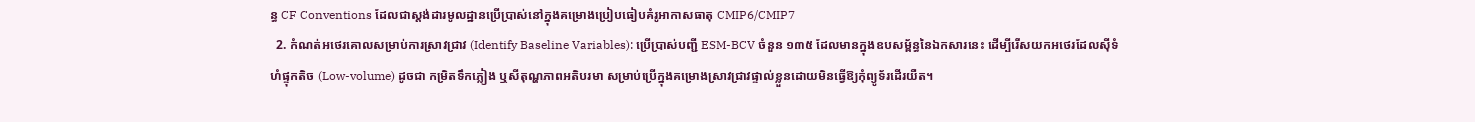ន្ធ CF Conventions ដែលជាស្តង់ដារមូលដ្ឋានប្រើប្រាស់នៅក្នុងគម្រោងប្រៀបធៀបគំរូអាកាសធាតុ CMIP6/CMIP7
  2. កំណត់អថេរគោលសម្រាប់ការស្រាវជ្រាវ (Identify Baseline Variables): ប្រើប្រាស់បញ្ជី ESM-BCV ចំនួន ១៣៥ ដែលមានក្នុងឧបសម្ព័ន្ធនៃឯកសារនេះ ដើម្បីរើសយកអថេរដែលស៊ីទំហំផ្ទុកតិច (Low-volume) ដូចជា កម្រិតទឹកភ្លៀង ឬសីតុណ្ហភាពអតិបរមា សម្រាប់ប្រើក្នុងគម្រោងស្រាវជ្រាវផ្ទាល់ខ្លួនដោយមិនធ្វើឱ្យកុំព្យូទ័រដើរយឺត។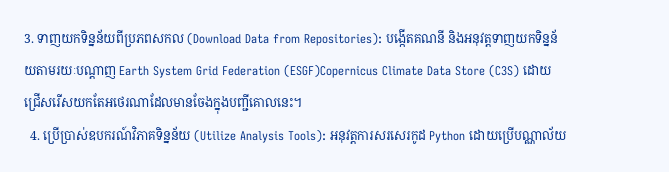3. ទាញយកទិន្នន័យពីប្រភពសកល (Download Data from Repositories): បង្កើតគណនី និងអនុវត្តទាញយកទិន្នន័យតាមរយៈបណ្តាញ Earth System Grid Federation (ESGF)Copernicus Climate Data Store (C3S) ដោយជ្រើសរើសយកតែអថេរណាដែលមានចែងក្នុងបញ្ជីគោលនេះ។
  4. ប្រើប្រាស់ឧបករណ៍វិភាគទិន្នន័យ (Utilize Analysis Tools): អនុវត្តការសរសេរកូដ Python ដោយប្រើបណ្ណាល័យ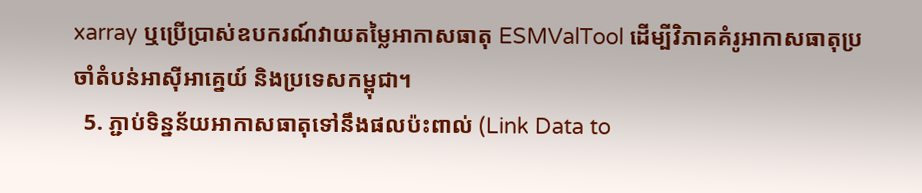xarray ឬប្រើប្រាស់ឧបករណ៍វាយតម្លៃអាកាសធាតុ ESMValTool ដើម្បីវិភាគគំរូអាកាសធាតុប្រចាំតំបន់អាស៊ីអាគ្នេយ៍ និងប្រទេសកម្ពុជា។
  5. ភ្ជាប់ទិន្នន័យអាកាសធាតុទៅនឹងផលប៉ះពាល់ (Link Data to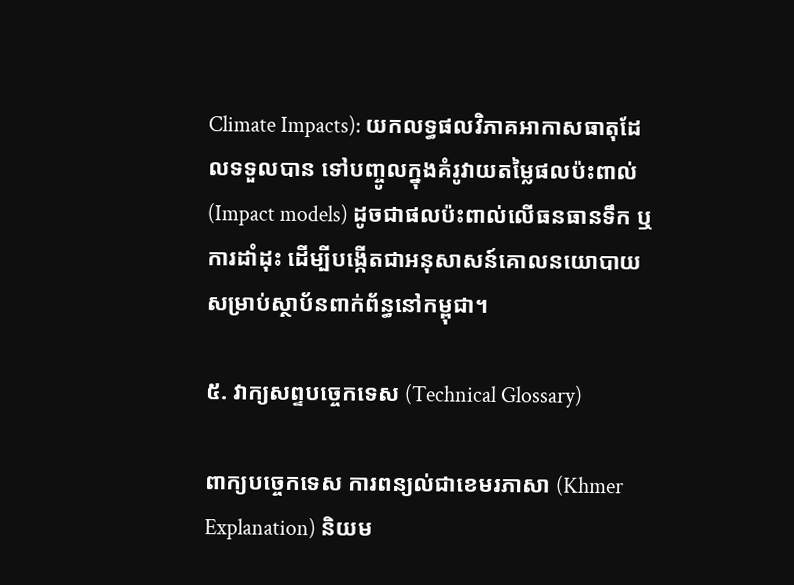Climate Impacts): យកលទ្ធផលវិភាគអាកាសធាតុដែលទទួលបាន ទៅបញ្ចូលក្នុងគំរូវាយតម្លៃផលប៉ះពាល់ (Impact models) ដូចជាផលប៉ះពាល់លើធនធានទឹក ឬការដាំដុះ ដើម្បីបង្កើតជាអនុសាសន៍គោលនយោបាយសម្រាប់ស្ថាប័នពាក់ព័ន្ធនៅកម្ពុជា។

៥. វាក្យសព្ទបច្ចេកទេស (Technical Glossary)

ពាក្យបច្ចេកទេស ការពន្យល់ជាខេមរភាសា (Khmer Explanation) និយម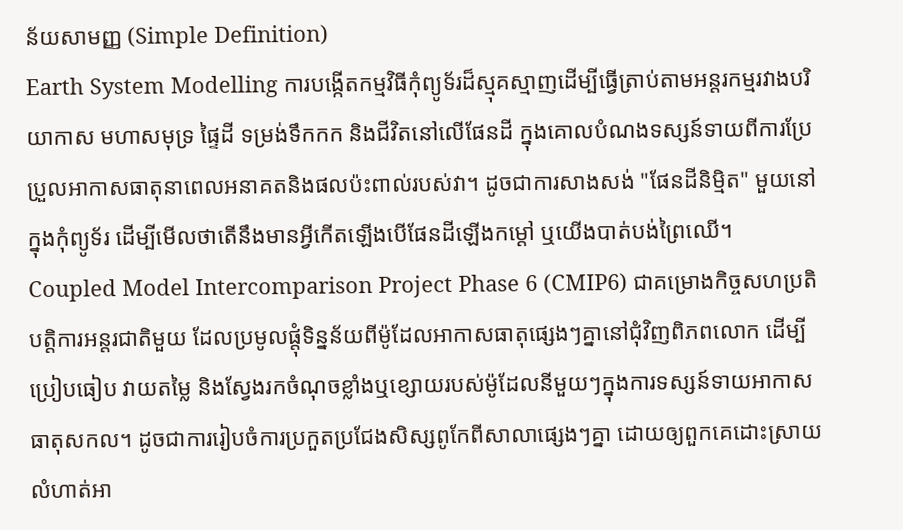ន័យសាមញ្ញ (Simple Definition)
Earth System Modelling ការបង្កើតកម្មវិធីកុំព្យូទ័រដ៏ស្មុគស្មាញដើម្បីធ្វើត្រាប់តាមអន្តរកម្មរវាងបរិយាកាស មហាសមុទ្រ ផ្ទៃដី ទម្រង់ទឹកកក និងជីវិតនៅលើផែនដី ក្នុងគោលបំណងទស្សន៍ទាយពីការប្រែប្រួលអាកាសធាតុនាពេលអនាគតនិងផលប៉ះពាល់របស់វា។ ដូចជាការសាងសង់ "ផែនដីនិម្មិត" មួយនៅក្នុងកុំព្យូទ័រ ដើម្បីមើលថាតើនឹងមានអ្វីកើតឡើងបើផែនដីឡើងកម្តៅ ឬយើងបាត់បង់ព្រៃឈើ។
Coupled Model Intercomparison Project Phase 6 (CMIP6) ជាគម្រោងកិច្ចសហប្រតិបត្តិការអន្តរជាតិមួយ ដែលប្រមូលផ្តុំទិន្នន័យពីម៉ូដែលអាកាសធាតុផ្សេងៗគ្នានៅជុំវិញពិភពលោក ដើម្បីប្រៀបធៀប វាយតម្លៃ និងស្វែងរកចំណុចខ្លាំងឬខ្សោយរបស់ម៉ូដែលនីមួយៗក្នុងការទស្សន៍ទាយអាកាសធាតុសកល។ ដូចជាការរៀបចំការប្រកួតប្រជែងសិស្សពូកែពីសាលាផ្សេងៗគ្នា ដោយឲ្យពួកគេដោះស្រាយលំហាត់អា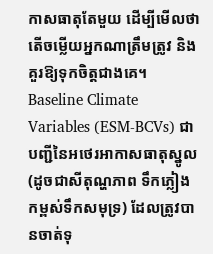កាសធាតុតែមួយ ដើម្បីមើលថាតើចម្លើយអ្នកណាត្រឹមត្រូវ និងគួរឱ្យទុកចិត្តជាងគេ។
Baseline Climate Variables (ESM-BCVs) ជាបញ្ជីនៃអថេរអាកាសធាតុស្នូល (ដូចជាសីតុណ្ហភាព ទឹកភ្លៀង កម្ពស់ទឹកសមុទ្រ) ដែលត្រូវបានចាត់ទុ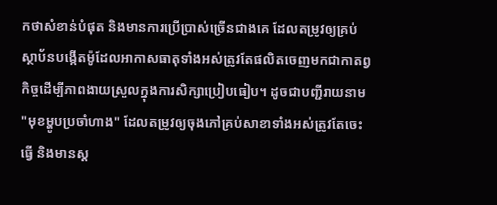កថាសំខាន់បំផុត និងមានការប្រើប្រាស់ច្រើនជាងគេ ដែលតម្រូវឲ្យគ្រប់ស្ថាប័នបង្កើតម៉ូដែលអាកាសធាតុទាំងអស់ត្រូវតែផលិតចេញមកជាកាតព្វកិច្ចដើម្បីភាពងាយស្រួលក្នុងការសិក្សាប្រៀបធៀប។ ដូចជាបញ្ជីរាយនាម "មុខម្ហូបប្រចាំហាង" ដែលតម្រូវឲ្យចុងភៅគ្រប់សាខាទាំងអស់ត្រូវតែចេះធ្វើ និងមានស្ត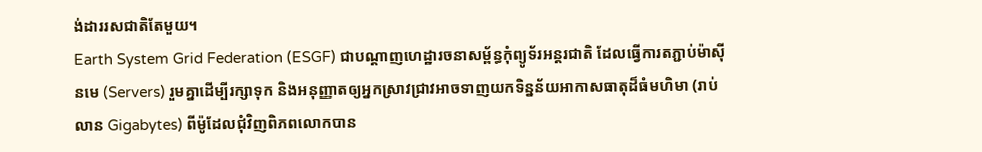ង់ដាររសជាតិតែមួយ។
Earth System Grid Federation (ESGF) ជាបណ្តាញហេដ្ឋារចនាសម្ព័ន្ធកុំព្យូទ័រអន្តរជាតិ ដែលធ្វើការតភ្ជាប់ម៉ាស៊ីនមេ (Servers) រួមគ្នាដើម្បីរក្សាទុក និងអនុញ្ញាតឲ្យអ្នកស្រាវជ្រាវអាចទាញយកទិន្នន័យអាកាសធាតុដ៏ធំមហិមា (រាប់លាន Gigabytes) ពីម៉ូដែលជុំវិញពិភពលោកបាន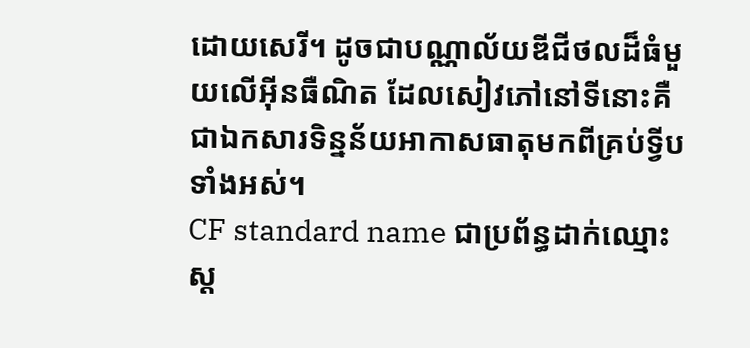ដោយសេរី។ ដូចជាបណ្ណាល័យឌីជីថលដ៏ធំមួយលើអ៊ីនធឺណិត ដែលសៀវភៅនៅទីនោះគឺជាឯកសារទិន្នន័យអាកាសធាតុមកពីគ្រប់ទ្វីបទាំងអស់។
CF standard name ជាប្រព័ន្ធដាក់ឈ្មោះស្ត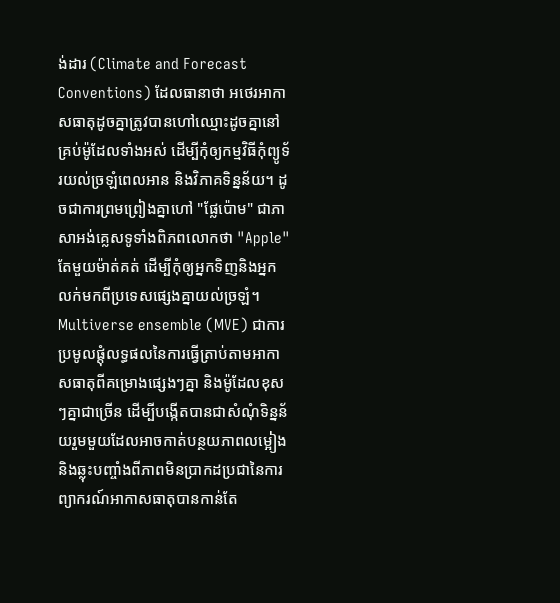ង់ដារ (Climate and Forecast Conventions) ដែលធានាថា អថេរអាកាសធាតុដូចគ្នាត្រូវបានហៅឈ្មោះដូចគ្នានៅគ្រប់ម៉ូដែលទាំងអស់ ដើម្បីកុំឲ្យកម្មវិធីកុំព្យូទ័រយល់ច្រឡំពេលអាន និងវិភាគទិន្នន័យ។ ដូចជាការព្រមព្រៀងគ្នាហៅ "ផ្លែប៉ោម" ជាភាសាអង់គ្លេសទូទាំងពិភពលោកថា "Apple" តែមួយម៉ាត់គត់ ដើម្បីកុំឲ្យអ្នកទិញនិងអ្នកលក់មកពីប្រទេសផ្សេងគ្នាយល់ច្រឡំ។
Multiverse ensemble (MVE) ជាការប្រមូលផ្តុំលទ្ធផលនៃការធ្វើត្រាប់តាមអាកាសធាតុពីគម្រោងផ្សេងៗគ្នា និងម៉ូដែលខុសៗគ្នាជាច្រើន ដើម្បីបង្កើតបានជាសំណុំទិន្នន័យរួមមួយដែលអាចកាត់បន្ថយភាពលម្អៀង និងឆ្លុះបញ្ចាំងពីភាពមិនប្រាកដប្រជានៃការព្យាករណ៍អាកាសធាតុបានកាន់តែ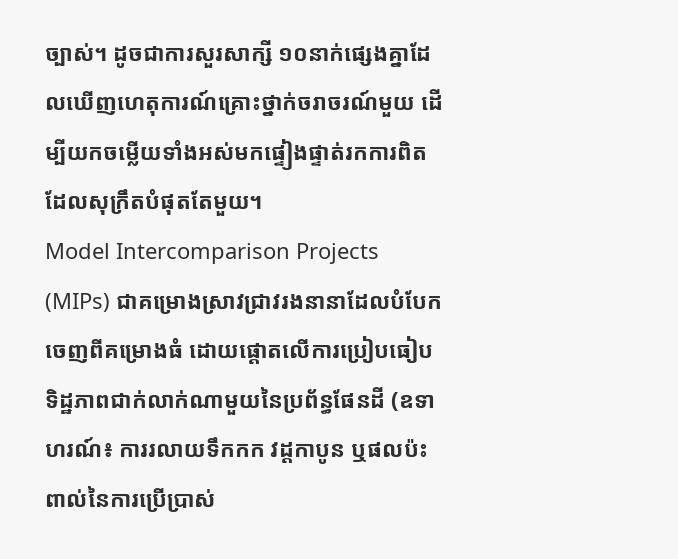ច្បាស់។ ដូចជាការសួរសាក្សី ១០នាក់ផ្សេងគ្នាដែលឃើញហេតុការណ៍គ្រោះថ្នាក់ចរាចរណ៍មួយ ដើម្បីយកចម្លើយទាំងអស់មកផ្ទៀងផ្ទាត់រកការពិតដែលសុក្រឹតបំផុតតែមួយ។
Model Intercomparison Projects (MIPs) ជាគម្រោងស្រាវជ្រាវរងនានាដែលបំបែកចេញពីគម្រោងធំ ដោយផ្តោតលើការប្រៀបធៀបទិដ្ឋភាពជាក់លាក់ណាមួយនៃប្រព័ន្ធផែនដី (ឧទាហរណ៍៖ ការរលាយទឹកកក វដ្តកាបូន ឬផលប៉ះពាល់នៃការប្រើប្រាស់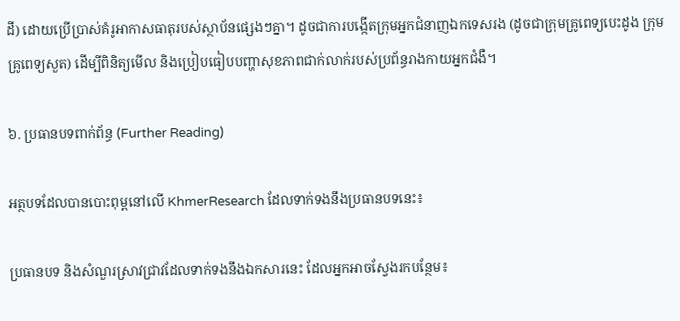ដី) ដោយប្រើប្រាស់គំរូអាកាសធាតុរបស់ស្ថាប័នផ្សេងៗគ្នា។ ដូចជាការបង្កើតក្រុមអ្នកជំនាញឯកទេសរង (ដូចជាក្រុមគ្រូពេទ្យបេះដូង ក្រុមគ្រូពេទ្យសួត) ដើម្បីពិនិត្យមើល និងប្រៀបធៀបបញ្ហាសុខភាពជាក់លាក់របស់ប្រព័ន្ធរាងកាយអ្នកជំងឺ។

៦. ប្រធានបទពាក់ព័ន្ធ (Further Reading)

អត្ថបទដែលបានបោះពុម្ពនៅលើ KhmerResearch ដែលទាក់ទងនឹងប្រធានបទនេះ៖

ប្រធានបទ និងសំណួរស្រាវជ្រាវដែលទាក់ទងនឹងឯកសារនេះ ដែលអ្នកអាចស្វែងរកបន្ថែម៖